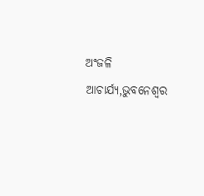ଅଂଜଳି ଆଚାର୍ଯ୍ୟ,ଭୁବନେଶ୍ୱର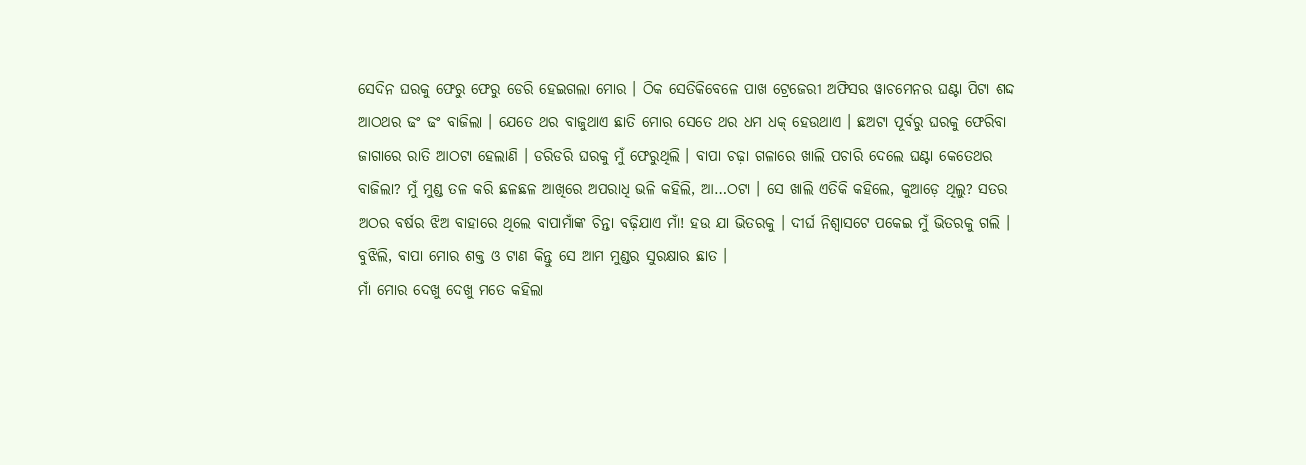ସେଦିନ ଘରକୁ ଫେରୁ ଫେରୁ ଡେରି ହେଇଗଲା ମୋର । ଠିକ ସେତିକିବେଳେ ପାଖ ଟ୍ରେଜେରୀ ଅଫିସର ୱାଚମେନର ଘଣ୍ଟା ପିଟା ଶଦ୍ଦ ଆଠଥର ଢଂ ଢଂ ବାଜିଲା । ଯେତେ ଥର ବାଜୁଥାଏ ଛାତି ମୋର ସେତେ ଥର ଧମ ଧକ୍ ହେଉଥାଏ । ଛଅଟା ପୂର୍ବରୁ ଘରକୁ ଫେରିବା ଜାଗାରେ ରାତି ଆଠଟା ହେଲାଣି । ଡରିଡରି ଘରକୁ ମୁଁ ଫେରୁଥିଲି । ବାପା ଚଢ଼ା ଗଳାରେ ଖାଲି ପଚାରି ଦେଲେ ଘଣ୍ଟା କେତେଥର ବାଜିଲା? ମୁଁ ମୁଣ୍ଡ ତଳ କରି ଛଳଛଳ ଆଖିରେ ଅପରାଧି ଭଳି କହିଲି, ଆ…ଠଟା । ସେ ଖାଲି ଏତିକି କହିଲେ, କୁଆଡ଼େ ଥିଲୁ? ସତର ଅଠର ବର୍ଷର ଝିଅ ବାହାରେ ଥିଲେ ବାପାମାଁଙ୍କ ଚିନ୍ତା ବଢ଼ିଯାଏ ମାଁ! ହଉ ଯା ଭିତରକୁ । ଦୀର୍ଘ ନିଶ୍ୱାସଟେ ପକେଇ ମୁଁ ଭିତରକୁ ଗଲି । ବୁଝିଲି, ବାପା ମୋର ଶକ୍ତ ଓ ଟାଣ କିନ୍ତୁ ସେ ଆମ ମୁଣ୍ଡର ସୁରକ୍ଷାର ଛାତ ।
ମାଁ ମୋର ଦେଖୁ ଦେଖୁ ମତେ କହିଲା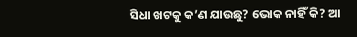ସିଧା ଖଟକୁ କ’ଣ ଯାଉଛୁ? ଭୋକ ନାହିଁ କି? ଆ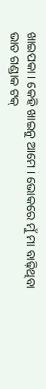ଖାଇପକା । କେହି ଖାଇନୁ ଆମେ । ଭୋକରେ ମୁଁ ମା ବାଢ଼ିଥିବା ଭାତ ଗଣ୍ଡାକ ଟକ୍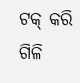ଟକ୍ କରି ଗିଳି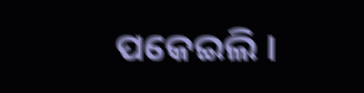ପକେଇଲି ।